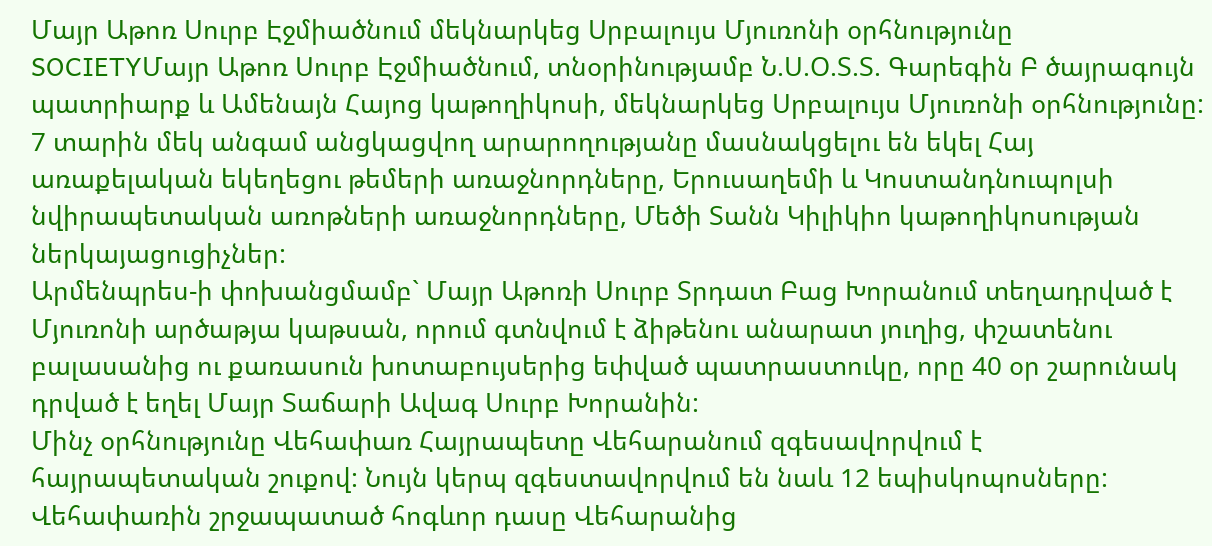Մայր Աթոռ Սուրբ Էջմիածնում մեկնարկեց Սրբալույս Մյուռոնի օրհնությունը
SOCIETYՄայր Աթոռ Սուրբ Էջմիածնում, տնօրինությամբ Ն.Ս.Օ.Տ.Տ. Գարեգին Բ ծայրագույն պատրիարք և Ամենայն Հայոց կաթողիկոսի, մեկնարկեց Սրբալույս Մյուռոնի օրհնությունը: 7 տարին մեկ անգամ անցկացվող արարողությանը մասնակցելու են եկել Հայ առաքելական եկեղեցու թեմերի առաջնորդները, Երուսաղեմի և Կոստանդնուպոլսի նվիրապետական առոթների առաջնորդները, Մեծի Տանն Կիլիկիո կաթողիկոսության ներկայացուցիչներ:
Արմենպրես-ի փոխանցմամբ` Մայր Աթոռի Սուրբ Տրդատ Բաց Խորանում տեղադրված է Մյուռոնի արծաթյա կաթսան, որում գտնվում է ձիթենու անարատ յուղից, փշատենու բալասանից ու քառասուն խոտաբույսերից եփված պատրաստուկը, որը 40 օր շարունակ դրված է եղել Մայր Տաճարի Ավագ Սուրբ Խորանին:
Մինչ օրհնությունը Վեհափառ Հայրապետը Վեհարանում զգեսավորվում է հայրապետական շուքով: Նույն կերպ զգեստավորվում են նաև 12 եպիսկոպոսները: Վեհափառին շրջապատած հոգևոր դասը Վեհարանից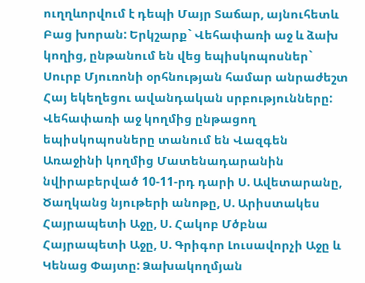ուղղևորվում է դեպի Մայր Տաճար, այնուհետև Բաց խորան: Երկշարք` Վեհափառի աջ և ձախ կողից, ընթանում են վեց եպիսկոպոսներ` Սուրբ Մյուռոնի օրհնության համար անրաժեշտ Հայ եկեղեցու ավանդական սրբությունները:
Վեհափառի աջ կողմից ընթացող եպիսկոպոսները տանում են Վազգեն Առաջինի կողմից Մատենադարանին նվիրաբերված 10-11-րդ դարի Ս. Ավետարանը, Ծաղկանց նյութերի անոթը, Ս. Արիստակես Հայրապետի Աջը, Ս. Հակոբ Մծբնա Հայրապետի Աջը, Ս. Գրիգոր Լուսավորչի Աջը և Կենաց Փայտը: Ձախակողմյան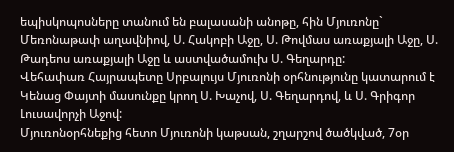եպիսկոպոսները տանում են բալասանի անոթը, հին Մյուռոնը` Մեռոնաթափ աղավնիով, Ս. Հակոբի Աջը, Ս. Թովմաս առաքյալի Աջը, Ս. Թադեոս առաքյալի Աջը և աստվածամուխ Ս. Գեղարդը:
Վեհափառ Հայրապետը Սրբալույս Մյուռոնի օրհնությունը կատարում է Կենաց Փայտի մասունքը կրող Ս. Խաչով, Ս. Գեղարդով, և Ս. Գրիգոր Լուսավորչի Աջով:
Մյուռոնօրհնեքից հետո Մյուռոնի կաթսան, շղարշով ծածկված, 7օր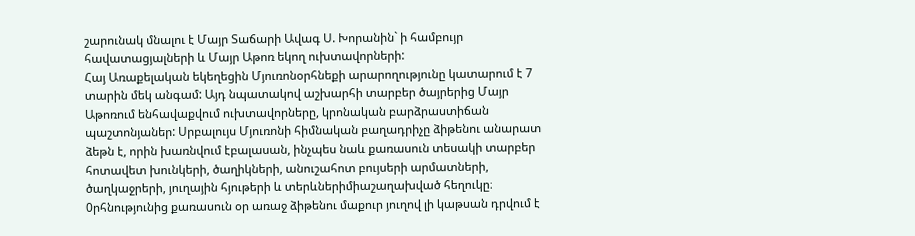շարունակ մնալու է Մայր Տաճարի Ավագ Ս. Խորանին` ի համբույր հավատացյալների և Մայր Աթոռ եկող ուխտավորների:
Հայ Առաքելական եկեղեցին Մյուռոնօրհնեքի արարողությունը կատարում է 7 տարին մեկ անգամ: Այդ նպատակով աշխարհի տարբեր ծայրերից Մայր Աթոռում ենհավաքվում ուխտավորները, կրոնական բարձրաստիճան պաշտոնյաներ: Սրբալույս Մյուռոնի հիմնական բաղադրիչը ձիթենու անարատ ձեթն է, որին խառնվում էբալասան, ինչպես նաև քառասուն տեսակի տարբեր հոտավետ խունկերի, ծաղիկների, անուշահոտ բույսերի արմատների, ծաղկաջրերի, յուղային հյութերի և տերևներիմիաշաղախված հեղուկը։ 0րհնությունից քառասուն օր առաջ ձիթենու մաքուր յուղով լի կաթսան դրվում է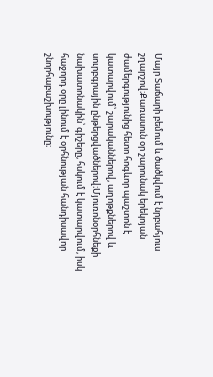Մայր Տաճարի բեմում և ծածկվում է նրբահյուս շղարշով։Քառասուն օր շարունակ երեկոյան ժամերգությունից հետո հոգևոր պաշտոն է կատարվում՝ շարականներով, աղոթքներով և սուրբգրային ընթերցվածներով։Մյուռոնօրհնեքի նախատոնակին՝ գիշերը, հսկում է կատարվում, իսկ հաջորդ օրը լինում է օրհնության հանդիսավոր շնորհաբաշխությունը։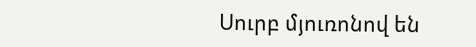Սուրբ մյուռոնով են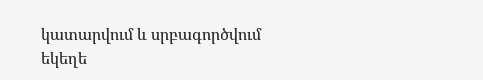կատարվում և սրբագործվում եկեղե